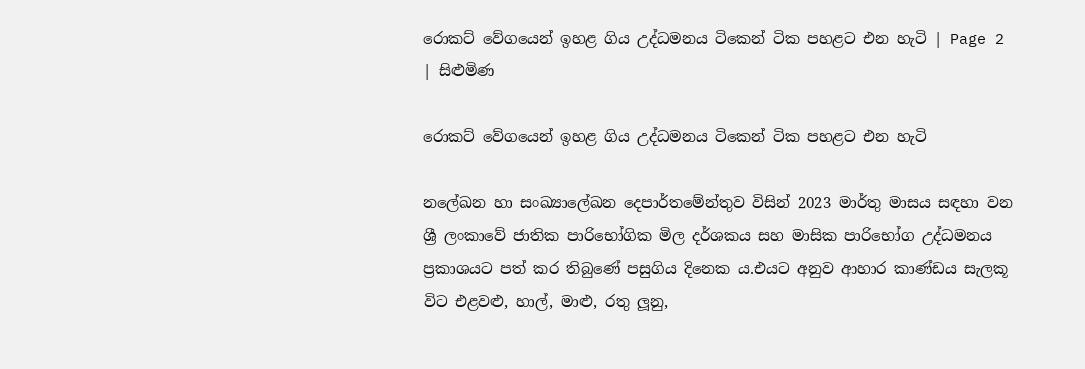රොකට් වේගයෙන් ඉහළ ගිය උද්ධමනය ටිකෙන් ටික පහළට එන හැටි | Page 2 | සිළුමිණ

රොකට් වේගයෙන් ඉහළ ගිය උද්ධමනය ටිකෙන් ටික පහළට එන හැටි

නලේඛන හා සංඛ්‍යාලේඛන දෙපාර්තමේන්තුව විසින් 2023 මාර්තු මාසය සඳහා වන ශ්‍රී ලංකාවේ ජාතික පාරිභෝගික මිල දර්ශකය සහ මාසික පාරිභෝග උද්ධමනය ප්‍රකාශයට පත් කර තිබුණේ පසුගිය දිනෙක ය.එයට අනුව ආහාර කාණ්ඩය සැලකූ විට එළවළු, හාල්, මාළු, රතු ලූනු,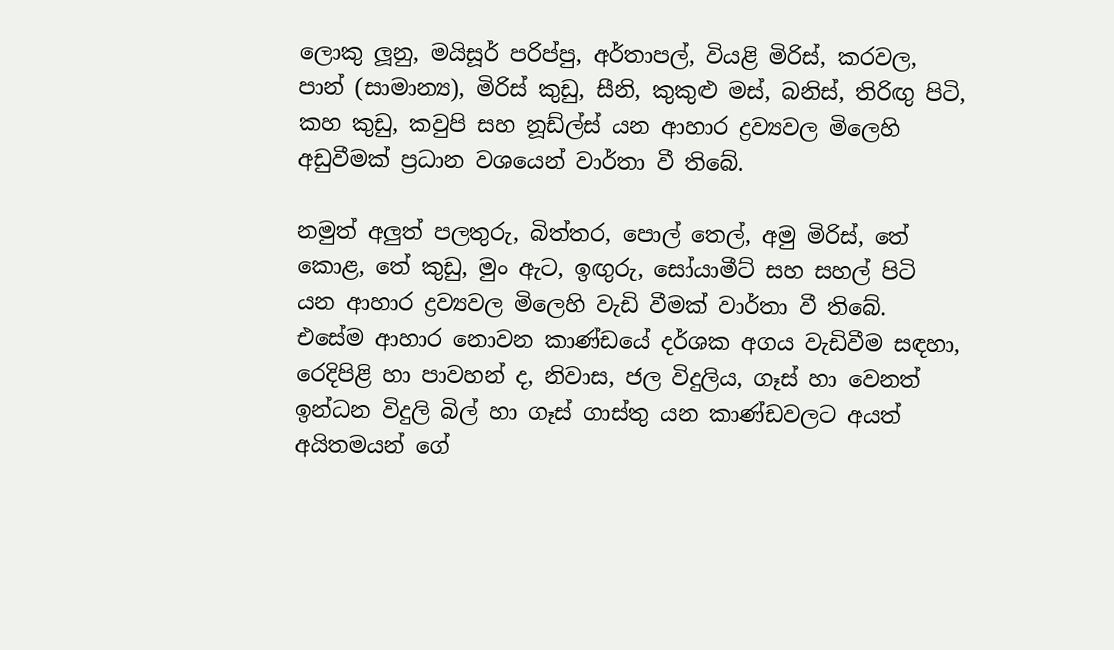ලොකු ලූනු, මයිසූර් පරිප්පු, අර්තාපල්, වියළි මිරිස්, කරවල, පාන් (සාමාන්‍ය), මිරිස් කුඩු, සීනි, කුකුළු මස්, බනිස්, තිරිඟු පිටි, කහ කුඩු, කවුපි සහ නූඩ්ල්ස් යන ආහාර ද්‍රව්‍යවල මිලෙහි අඩුවීමක් ප්‍රධාන වශයෙන් වාර්තා වී තිබේ.

නමුත් අලුත් පලතුරු, බිත්තර, පොල් තෙල්, අමු මිරිස්, තේ කොළ, තේ කුඩු, මුං ඇට, ඉඟුරු, සෝයාමීට් සහ සහල් පිටි යන ආහාර ද්‍රව්‍යවල මිලෙහි වැඩි වීමක් වාර්තා වී තිබේ. එසේම ආහාර නොවන කාණ්ඩයේ දර්ශක අගය වැඩිවීම සඳහා, රෙදිපිළි හා පාවහන් ද, නිවාස, ජල විදුලිය, ගෑස් හා වෙනත් ඉන්ධන විදුලි බිල් හා ගෑස් ගාස්තු යන කාණ්ඩවලට අයත් අයිතමයන් ගේ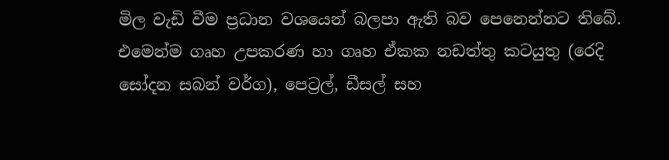මිල වැඩි වීම ප්‍රධාන වශයෙන් බලපා ඇති බව පෙනෙන්නට තිබේ. එමෙන්ම ගෘහ උපකරණ හා ගෘහ ඒකක නඩත්තු කටයුතු (රෙදි සෝදන සබන් වර්ග), පෙට්‍රල්, ඩීසල් සහ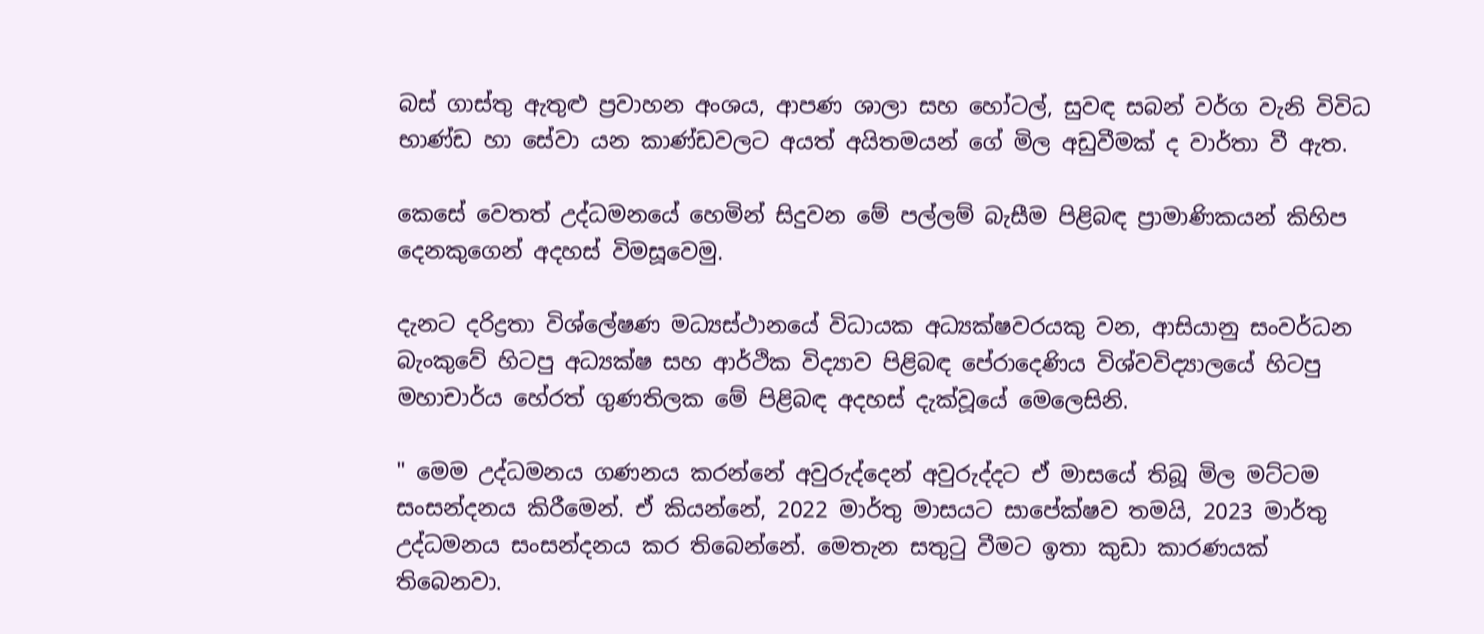බස් ගාස්තු ඇතුළු ප්‍රවාහන අංශය, ආපණ ශාලා සහ හෝටල්, සුවඳ සබන් වර්ග වැනි විවිධ භාණ්ඩ හා සේවා යන කාණ්ඩවලට අයත් අයිතමයන් ගේ මිල අඩුවීමක් ද වාර්තා වී ඇත.

කෙසේ වෙතත් උද්ධමනයේ හෙමින් සිදුවන මේ පල්ලම් බැසීම පිළිබඳ ප්‍රාමාණිකයන් කිහිප දෙනකුගෙන් අදහස් විමසූවෙමු.

දැනට දරිද්‍රතා විශ්ලේෂණ මධ්‍යස්ථානයේ විධායක අධ්‍යක්ෂවරයකු වන, ආසියානු සංවර්ධන බැංකුවේ හිටපු අධ්‍යක්ෂ සහ ආර්ථික විද්‍යාව පිළිබඳ පේරාදෙණිය විශ්වවිද්‍යාලයේ හිටපු මහාචාර්ය හේරත් ගුණතිලක මේ පිළිබඳ අදහස් දැක්වූයේ මෙලෙසිනි.

" මෙම උද්ධමනය ගණනය කරන්නේ අවුරුද්දෙන් අවුරුද්දට ඒ මාසයේ තිබූ මිල මට්ටම සංසන්දනය කිරීමෙන්. ඒ කියන්නේ, 2022 මාර්තු මාසයට සාපේක්ෂව තමයි, 2023 මාර්තු උද්ධමනය සංසන්දනය කර තිබෙන්නේ. මෙතැන සතුටු වීමට ඉතා කුඩා කාරණයක් තිබෙනවා.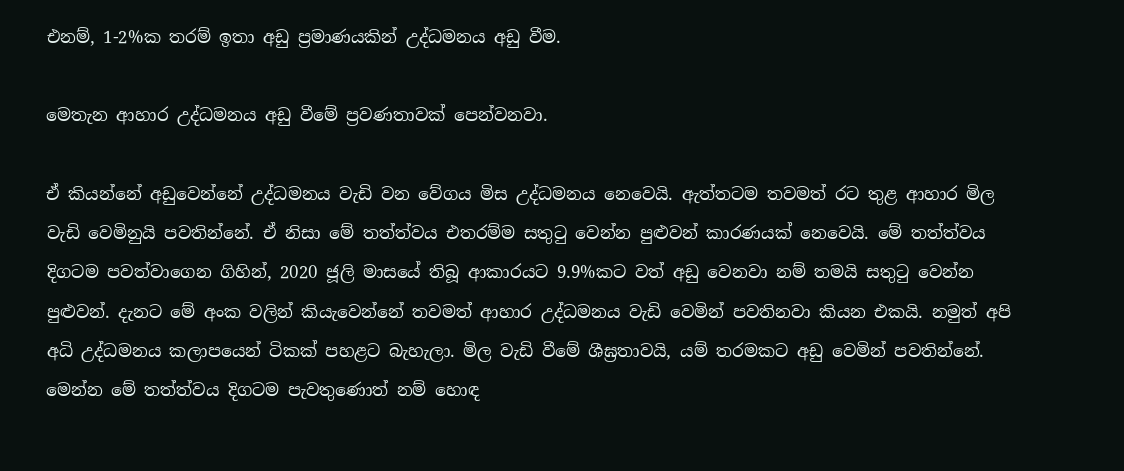එනම්, 1-2%ක තරම් ඉතා අඩු ප්‍රමාණයකින් උද්ධමනය අඩු වීම.

මෙතැන ආහාර උද්ධමනය අඩු වීමේ ප්‍රවණතාවක් පෙන්වනවා.

ඒ කියන්නේ අඩුවෙන්නේ උද්ධමනය වැඩි වන වේගය මිස උද්ධමනය නෙවෙයි. ඇත්තටම තවමත් රට තුළ ආහාර මිල වැඩි වෙමිනුයි පවතින්නේ. ඒ නිසා මේ තත්ත්වය එතරම්ම සතුටු වෙන්න පුළුවන් කාරණයක් නෙවෙයි. මේ තත්ත්වය දිගටම පවත්වාගෙන ගිහින්, 2020 ජූලි මාසයේ තිබූ ආකාරයට 9.9%කට වත් අඩු වෙනවා නම් තමයි සතුටු වෙන්න පුළුවන්. දැනට මේ අංක වලින් කියැවෙන්නේ තවමත් ආහාර උද්ධමනය වැඩි වෙමින් පවතිනවා කියන එකයි. නමුත් අපි අධි උද්ධමනය කලාපයෙන් ටිකක් පහළට බැහැලා. මිල වැඩි වීමේ ශීඝ්‍රතාවයි, යම් තරමකට අඩු වෙමින් පවතින්නේ. මෙන්න මේ තත්ත්වය දිගටම පැවතුණොත් නම් හොඳ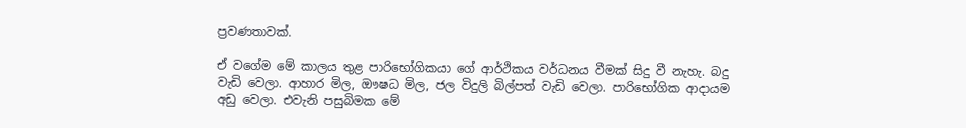ප්‍රවණතාවක්.

ඒ වගේම මේ කාලය තුළ පාරිභෝගිකයා ගේ ආර්ථිකය වර්ධනය වීමක් සිදු වී නැහැ. බදු වැඩි වෙලා. ආහාර මිල, ඖෂධ මිල, ජල විදුලි බිල්පත් වැඩි වෙලා. පාරිභෝගික ආදායම අඩු වෙලා. එවැනි පසුබිමක මේ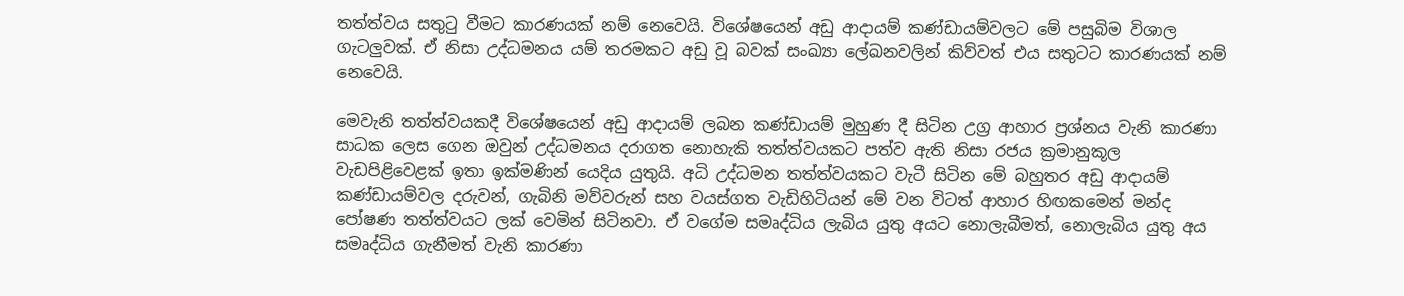තත්ත්වය සතුටු වීමට කාරණයක් නම් නෙවෙයි. විශේෂයෙන් අඩු ආදායම් කණ්ඩායම්වලට මේ පසුබිම විශාල ගැටලුවක්. ඒ නිසා උද්ධමනය යම් තරමකට අඩු වූ බවක් සංඛ්‍යා ලේඛනවලින් කිව්වත් එය සතුටට කාරණයක් නම් නෙවෙයි.

මෙවැනි තත්ත්වයකදී විශේෂයෙන් අඩු ආදායම් ලබන කණ්ඩායම් මුහුණ දී සිටින උග්‍ර ආහාර ප්‍රශ්නය වැනි කාරණා සාධක ලෙස ගෙන ඔවුන් උද්ධමනය දරාගත නොහැකි තත්ත්වයකට පත්ව ඇති නිසා රජය ක්‍රමානුකූල වැඩපිළිවෙළක් ඉතා ඉක්මණින් යෙදිය යුතුයි. අධි උද්ධමන තත්ත්වයකට වැටී සිටින මේ බහුතර අඩු ආදායම් කණ්ඩායම්වල දරුවන්, ගැබිනි මව්වරුන් සහ වයස්ගත වැඩිහිටියන් මේ වන විටත් ආහාර හිඟකමෙන් මන්ද පෝෂණ තත්ත්වයට ලක් වෙමින් සිටිනවා. ඒ වගේම සමෘද්ධිය ලැබිය යුතු අයට නොලැබීමත්, නොලැබිය යුතු අය සමෘද්ධිය ගැනීමත් වැනි කාරණා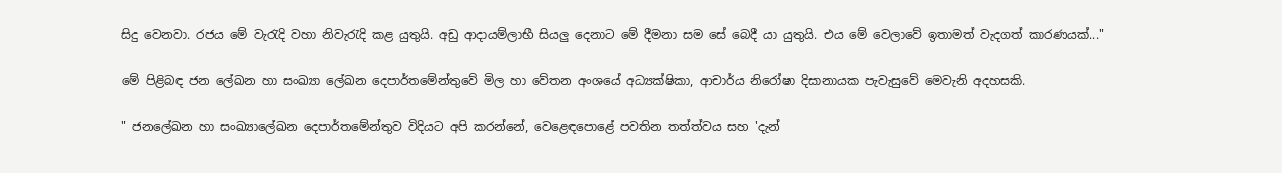සිදු වෙනවා. රජය මේ වැරැදි වහා නිවැරැදි කළ යුතුයි. අඩු ආදායම්ලාභී සියලු දෙනාට මේ දීමනා සම සේ බෙදී යා යුතුයි. එය මේ වෙලාවේ ඉතාමත් වැදගත් කාරණයක්..."

මේ පිළිබඳ ජන ලේඛන හා සංඛ්‍යා ලේඛන දෙපාර්තමේන්තුවේ මිල හා වේතන අංශයේ අධ්‍යක්ෂිකා, ආචාර්ය නිරෝෂා දිසානායක පැවැසුවේ මෙවැනි අදහසකි.

" ජනලේඛන හා සංඛ්‍යාලේඛන දෙපාර්තමේන්තුව විදියට අපි කරන්නේ, වෙළෙඳපොළේ පවතින තත්ත්වය සහ 'දැන්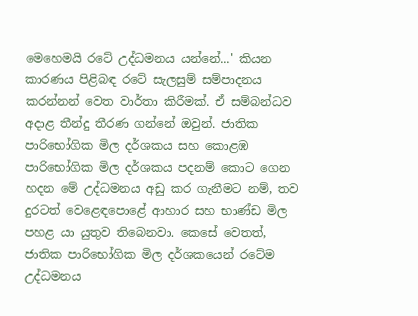මෙහෙමයි රටේ උද්ධමනය යන්නේ...' කියන කාරණය පිළිබඳ රටේ සැලසුම් සම්පාදනය කරන්නන් වෙත වාර්තා කිරීමක්. ඒ සම්බන්ධව අදාළ තීන්දු තීරණ ගන්නේ ඔවුන්. ජාතික පාරිභෝගික මිල දර්ශකය සහ කොළඹ පාරිභෝගික මිල දර්ශකය පදනම් කොට ගෙන හදන මේ උද්ධමනය අඩු කර ගැනීමට නම්, තව දුරටත් වෙළෙඳපොළේ ආහාර සහ භාණ්ඩ මිල පහළ යා යුතුව තිබෙනවා. කෙසේ වෙතත්, ජාතික පාරිභෝගික මිල දර්ශකයෙන් රටේම උද්ධමනය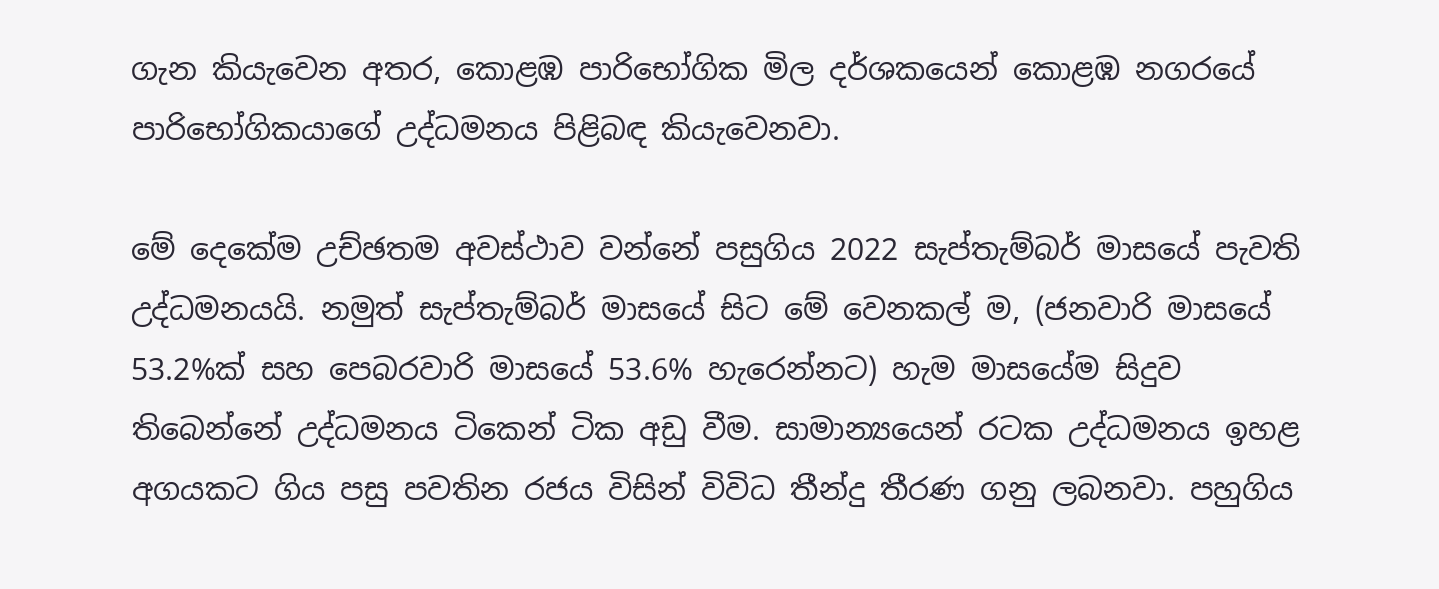ගැන කියැවෙන අතර, කොළඹ පාරිභෝගික මිල දර්ශකයෙන් කොළඹ නගරයේ පාරිභෝගිකයාගේ උද්ධමනය පිළිබඳ කියැවෙනවා.

මේ දෙකේම උච්ඡතම අවස්ථාව වන්නේ පසුගිය 2022 සැප්තැම්බර් මාසයේ පැවති උද්ධමනයයි. නමුත් සැප්තැම්බර් මාසයේ සිට මේ වෙනකල් ම, (ජනවාරි මාසයේ 53.2%ක් සහ පෙබරවාරි මාසයේ 53.6% හැරෙන්නට) හැම මාසයේම සිදුව තිබෙන්නේ උද්ධමනය ටිකෙන් ටික අඩු වීම. සාමාන්‍යයෙන් රටක උද්ධමනය ඉහළ අගයකට ගිය පසු පවතින රජය විසින් විවිධ තීන්දු තීරණ ගනු ලබනවා. පහුගිය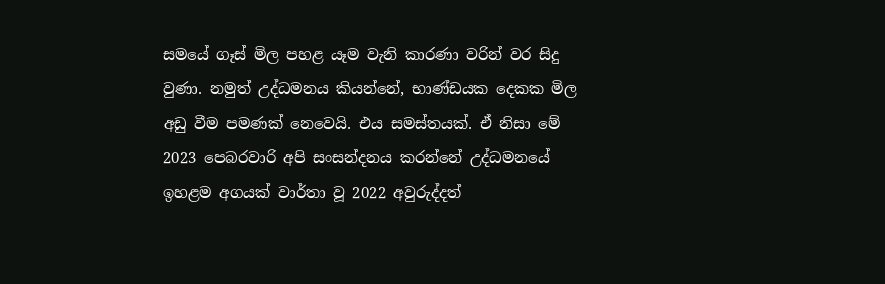සමයේ ගෑස් මිල පහළ යෑම වැනි කාරණා වරින් වර සිදු වුණා. නමුත් උද්ධමනය කියන්නේ, භාණ්ඩයක දෙකක මිල අඩු වීම පමණක් නෙවෙයි. එය සමස්තයක්. ඒ නිසා මේ 2023 පෙබරවාරි අපි සංසන්දනය කරන්නේ උද්ධමනයේ ඉහළම අගයක් වාර්තා වූ 2022 අවුරුද්දත්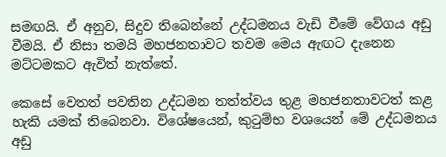සමඟයි. ඒ අනුව, සිදුව තිබෙන්නේ උද්ධමනය වැඩි වීමේ වේගය අඩු වීමයි. ඒ නිසා තමයි මහජනතාවට තවම මෙය ඇඟට දැනෙන මට්ටමකට ඇවිත් නැත්තේ.

කෙසේ වෙතත් පවතින උද්ධමන තත්ත්වය තුළ මහජනතාවටත් කළ හැකි යමක් තිබෙනවා. විශේෂයෙන්, කුටුම්භ වශයෙන් මේ උද්ධමනය අඩු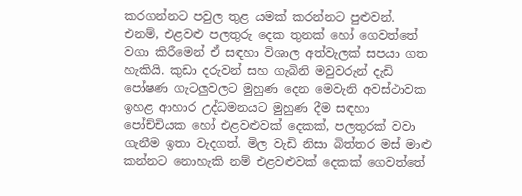කරගන්නට පවුල තුළ යමක් කරන්නට පුළුවන්. එනම්, එළවළු පලතුරු දෙක තුනක් හෝ ගෙවත්තේ වගා කිරීමෙන් ඒ සඳහා විශාල අත්වැලක් සපයා ගත හැකියි. කුඩා දරුවන් සහ ගැබිනි මවුවරුන් දැඩි පෝෂණ ගැටලුවලට මුහුණ දෙන මෙවැනි අවස්ථාවක ඉහළ ආහාර උද්ධමනයට මුහුණ දීම සඳහා පෝච්චියක හෝ එළවළුවක් දෙකක්, පලතුරක් වවා ගැනීම ඉතා වැදගත්. මිල වැඩි නිසා බිත්තර මස් මාළු කන්නට නොහැකි නම් එළවළුවක් දෙකක් ගෙවත්තේ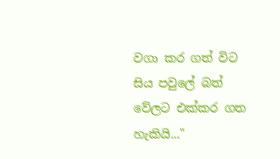වගා කර ගත් විට සිය පවුලේ බත් වේලට එක්කර ගත හැකියි..."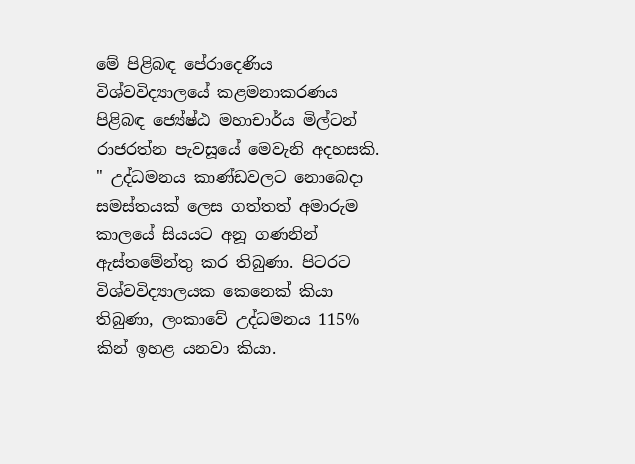මේ පිළිබඳ පේරාදෙණිය විශ්වවිද්‍යාලයේ කළමනාකරණය පිළිබඳ ජ්‍යේෂ්ඨ මහාචාර්ය මිල්ටන් රාජරත්න පැවසූයේ මෙවැනි අදහසකි. " උද්ධමනය කාණ්ඩවලට නොබෙදා සමස්තයක් ලෙස ගත්තත් අමාරුම කාලයේ සියයට අනූ ගණනින් ඇස්තමේන්තු කර තිබුණා. පිටරට විශ්වවිද්‍යාලයක කෙනෙක් කියා තිබුණා, ලංකාවේ උද්ධමනය 115% කින් ඉහළ යනවා කියා.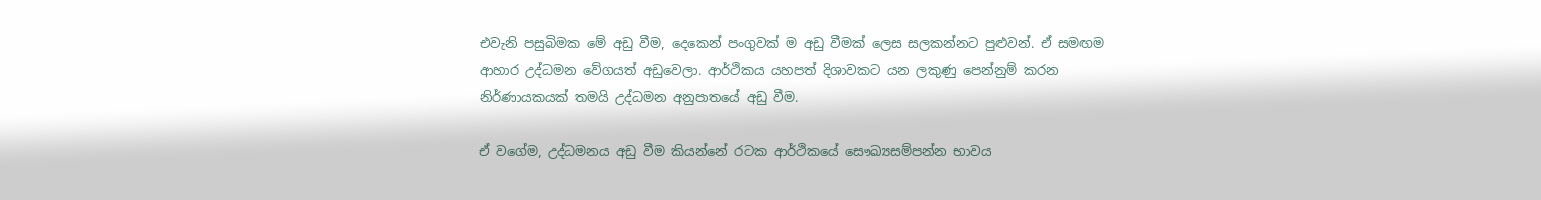එවැනි පසුබිමක මේ අඩු වීම, දෙකෙන් පංගුවක් ම අඩු වීමක් ලෙස සලකන්නට පුළුවන්. ඒ සමඟම ආහාර උද්ධමන වේගයත් අඩුවෙලා. ආර්ථිකය යහපත් දිශාවකට යන ලකුණු පෙන්නුම් කරන නිර්ණායකයක් තමයි උද්ධමන අනුපාතයේ අඩු වීම.

ඒ වගේම, උද්ධමනය අඩු වීම කියන්නේ රටක ආර්ථිකයේ සෞඛ්‍යසම්පන්න භාවය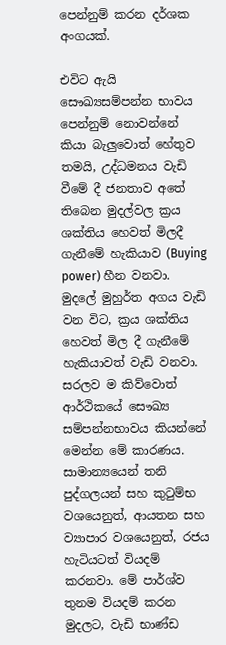පෙන්නුම් කරන දර්ශක අංගයක්.

එවිට ඇයි සෞඛ්‍යසම්පන්න භාවය පෙන්නුම් නොවන්නේ කියා බැලුවොත් හේතුව තමයි, උද්ධමනය වැඩි වීමේ දී ජනතාව අතේ තිබෙන මුදල්වල ක්‍රය ශක්තිය හෙවත් මිලදී ගැනීමේ හැකියාව (Buying power) හීන වනවා. මුදලේ මුහුර්ත අගය වැඩි වන විට, ක්‍රය ශක්තිය හෙවත් මිල දී ගැනීමේ හැකියාවත් වැඩි වනවා. සරලව ම කිව්වොත් ආර්ථිකයේ සෞඛ්‍ය සම්පන්නභාවය කියන්නේ මෙන්න මේ කාරණය. සාමාන්‍යයෙන් තනි පුද්ගලයන් සහ කුටුම්භ වශයෙනුත්, ආයතන සහ ව්‍යාපාර වශයෙනුත්, රජය හැටියටත් වියදම් කරනවා. මේ පාර්ශ්ව තුනම වියදම් කරන මුදලට, වැඩි භාණ්ඩ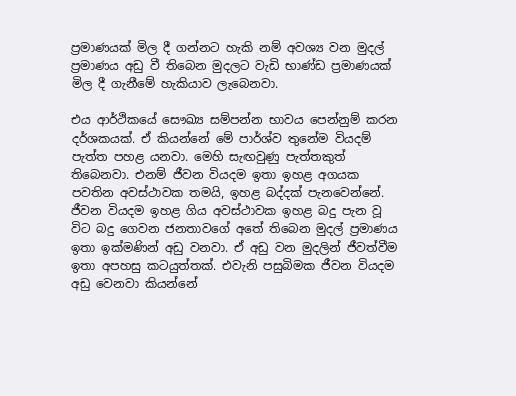ප්‍රමාණයක් මිල දී ගන්නට හැකි නම් අවශ්‍ය වන මුදල් ප්‍රමාණය අඩු වී තිබෙන මුදලට වැඩි භාණ්ඩ ප්‍රමාණයක් මිල දී ගැනීමේ හැකියාව ලැබෙනවා.

එය ආර්ථිකයේ සෞඛ්‍ය සම්පන්න භාවය පෙන්නුම් කරන දර්ශකයක්. ඒ කියන්නේ මේ පාර්ශ්ව තුනේම වියදම් පැත්ත පහළ යනවා. මෙහි සැඟවුණු පැත්තකුත් තිබෙනවා. එනම් ජීවන වියදම ඉතා ඉහළ අගයක පවතින අවස්ථාවක තමයි, ඉහළ බද්දක් පැනවෙන්නේ. ජීවන වියදම ඉහළ ගිය අවස්ථාවක ඉහළ බදු පැන වූ විට බදු ගෙවන ජනතාවගේ අතේ තිබෙන මුදල් ප්‍රමාණය ඉතා ඉක්මණින් අඩු වනවා. ඒ අඩු වන මුදලින් ජීවත්වීම ඉතා අපහසු කටයුත්තක්. එවැනි පසුබිමක ජීවන වියදම අඩු වෙනවා කියන්නේ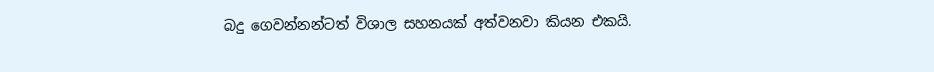බදු ගෙවන්නන්ටත් විශාල සහනයක් අත්වනවා කියන එකයි.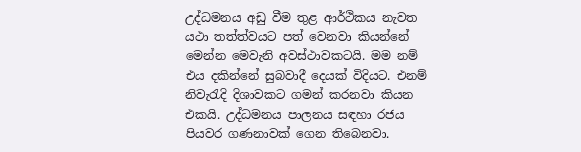උද්ධමනය අඩු වීම තුළ ආර්ථිකය නැවත යථා තත්ත්වයට පත් වෙනවා කියන්නේ මෙන්න මෙවැනි අවස්ථාවකටයි. මම නම් එය දකින්නේ සුබවාදී දෙයක් විදියට. එනම් නිවැරැදි දිශාවකට ගමන් කරනවා කියන එකයි. උද්ධමනය පාලනය සඳහා රජය පියවර ගණනාවක් ගෙන තිබෙනවා.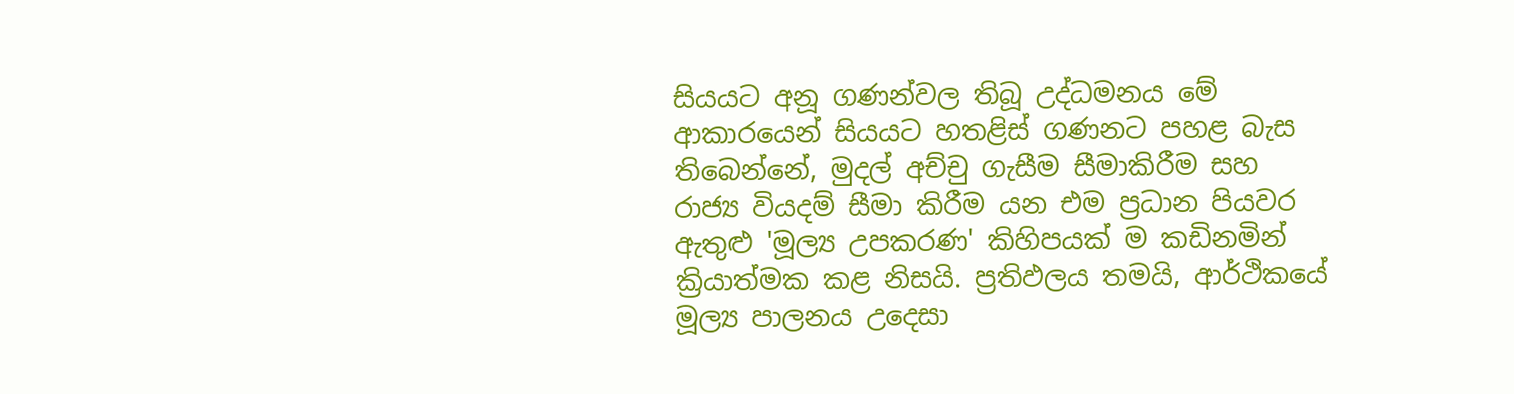සියයට අනූ ගණන්වල තිබූ උද්ධමනය මේ ආකාරයෙන් සියයට හතළිස් ගණනට පහළ බැස තිබෙන්නේ, මුදල් අච්චු ගැසීම සීමාකිරීම සහ රාජ්‍ය වියදම් සීමා කිරීම යන එම ප්‍රධාන පියවර ඇතුළු 'මූල්‍ය උපකරණ' කිහිපයක් ම කඩිනමින් ක්‍රියාත්මක කළ නිසයි. ප්‍රතිඵලය තමයි, ආර්ථිකයේ මූල්‍ය පාලනය උදෙසා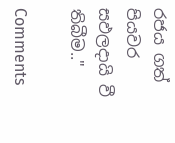රජය ගත් පියවර සඵලදායි වී තිබීම.."

Comments